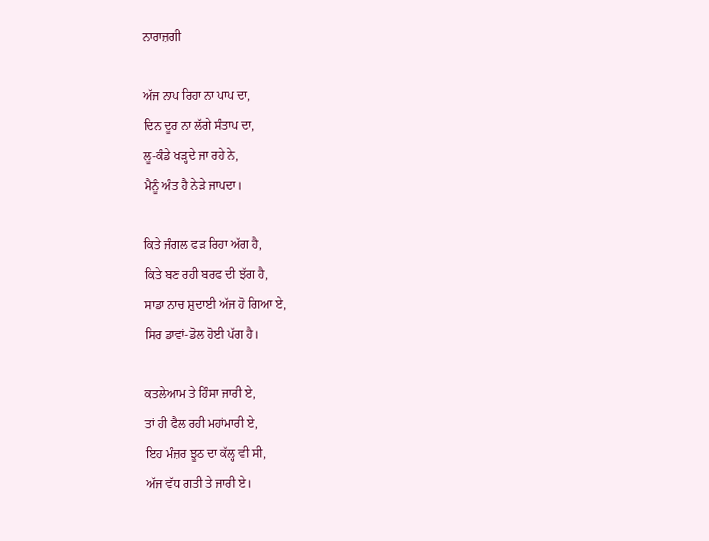ਨਾਰਾਜ਼ਗੀ

ਅੱਜ ਨਾਪ ਰਿਹਾ ਨਾ ਪਾਪ ਦਾ,
ਦਿਨ ਦੂਰ ਨਾ ਲੱਗੇ ਸੰਤਾਪ ਦਾ,
ਲੂ-ਕੰਡੇ ਖੜ੍ਹਦੇ ਜਾ ਰਹੇ ਨੇ,
ਮੈਨੂੰ ਅੰਤ ਹੈ ਨੇੜੇ ਜਾਪਦਾ।

ਕਿਤੇ ਜੰਗਲ ਫੜ ਰਿਹਾ ਅੱਗ ਹੈ,
ਕਿਤੇ ਬਣ ਰਹੀ ਬਰਫ ਦੀ ਝੱਗ ਹੈ,
ਸਾਡਾ ਨਾਚ ਸ਼ੁਦਾਈ ਅੱਜ ਹੋ ਗਿਆ ਏ,
ਸਿਰ ਡਾਵਾਂ-ਡੋਲ ਹੋਈ ਪੱਗ ਹੈ।

ਕਤਲੇਆਮ ਤੇ ਹਿੰਸਾ ਜਾਰੀ ਏ,
ਤਾਂ ਹੀ ਫੈਲ ਰਹੀ ਮਹਾਂਮਾਰੀ ਏ,
ਇਹ ਮੰਜ਼ਰ ਝੂਠ ਦਾ ਕੱਲ੍ਹ ਵੀ ਸੀ,
ਅੱਜ ਵੱਧ ਗਤੀ ਤੇ ਜਾਰੀ ਏ।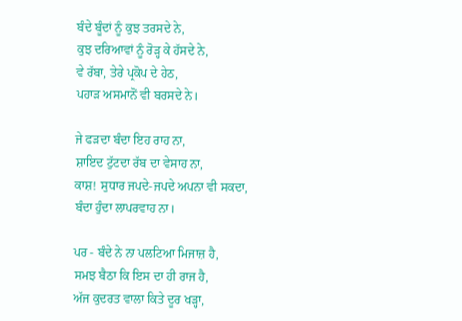ਬੰਦੇ ਬੂੰਦਾਂ ਨੂੰ ਕੁਝ ਤਰਸਦੇ ਨੇ,
ਕੁਝ ਦਰਿਆਵਾਂ ਨੂੰ ਰੋੜ੍ਹ ਕੇ ਹੱਸਦੇ ਨੇ,
ਵੇ ਰੱਬਾ, ਤੇਰੇ ਪ੍ਰਕੋਪ ਦੇ ਹੇਠ,
ਪਹਾੜ ਅਸਮਾਨੋਂ ਵੀ ਬਰਸਦੇ ਨੇ।

ਜੇ ਫੜਦਾ ਬੰਦਾ ਇਹ ਰਾਹ ਨਾ,
ਸ਼ਾਇਦ ਟੁੱਟਦਾ ਰੱਬ ਦਾ ਵੇਸਾਹ ਨਾ,
ਕਾਸ਼! ਸੁਧਾਰ ਜਪਦੇ-ਜਪਦੇ ਅਪਨਾ ਵੀ ਸਕਦਾ,
ਬੰਦਾ ਹੁੰਦਾ ਲਾਪਰਵਾਹ ਨਾ।

ਪਰ - ਬੰਦੇ ਨੇ ਨਾ ਪਲਟਿਆ ਮਿਜਾਜ਼ ਹੈ,
ਸਮਝ ਬੈਠਾ ਕਿ ਇਸ ਦਾ ਹੀ ਰਾਜ ਹੈ,
ਅੱਜ ਕੁਦਰਤ ਵਾਲਾ ਕਿਤੇ ਦੂਰ ਖੜ੍ਹਾ,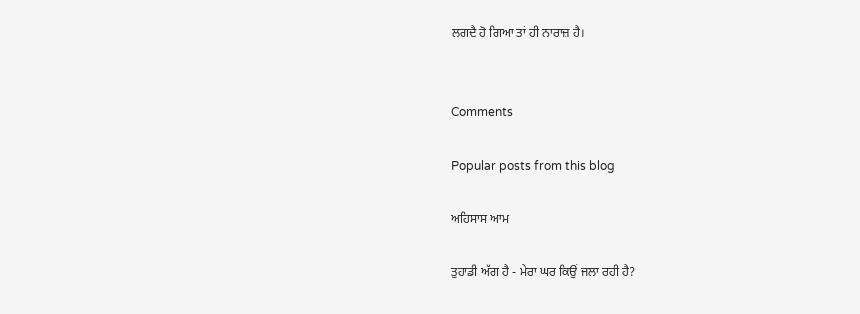ਲਗਦੈ ਹੋ ਗਿਆ ਤਾਂ ਹੀ ਨਾਰਾਜ਼ ਹੈ।


Comments

Popular posts from this blog

ਅਹਿਸਾਸ ਆਮ

ਤੁਹਾਡੀ ਅੱਗ ਹੈ - ਮੇਰਾ ਘਰ ਕਿਉਂ ਜਲਾ ਰਹੀ ਹੈ?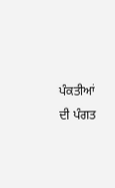ਪੰਕਤੀਆਂ ਦੀ ਪੰਗਤ